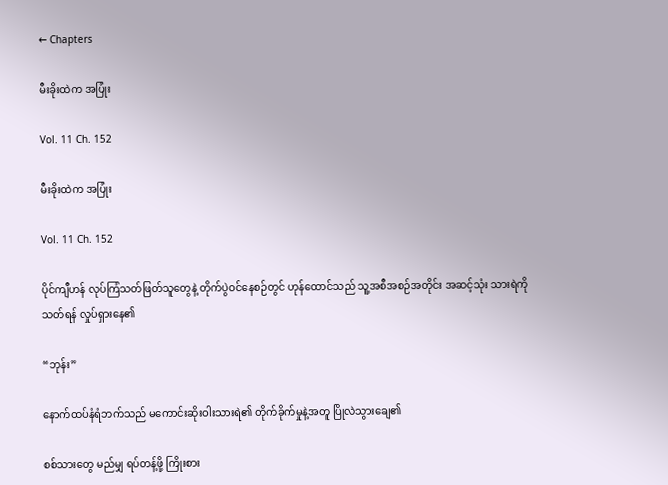← Chapters

မီးခိုးထဲက အပြုံး

Vol. 11 Ch. 152

မီးခိုးထဲက အပြုံး

Vol. 11 Ch. 152

ပိုင်ကျီဟန် လုပ်ကြံသတ်ဖြတ်သူတွေနဲ့ တိုက်ပွဲဝင်နေစဉ်တွင် ဟုန်ထောင်သည် သူ့အစီအစဉ်အတိုင်း အဆင့်သုံး သားရဲကို သတ်ရန် လှုပ်ရှားနေ၏

“ဘုန်း”

နောက်ထပ်နံရံဘက်သည် မကောင်းဆိုးဝါးသားရဲ၏ တိုက်ခိုက်မှုနဲ့အတူ ပြိုလဲသွားချေ၏

စစ်သားတွေ မည်မျှ ရပ်တန့်ဖို့ ကြိုးစား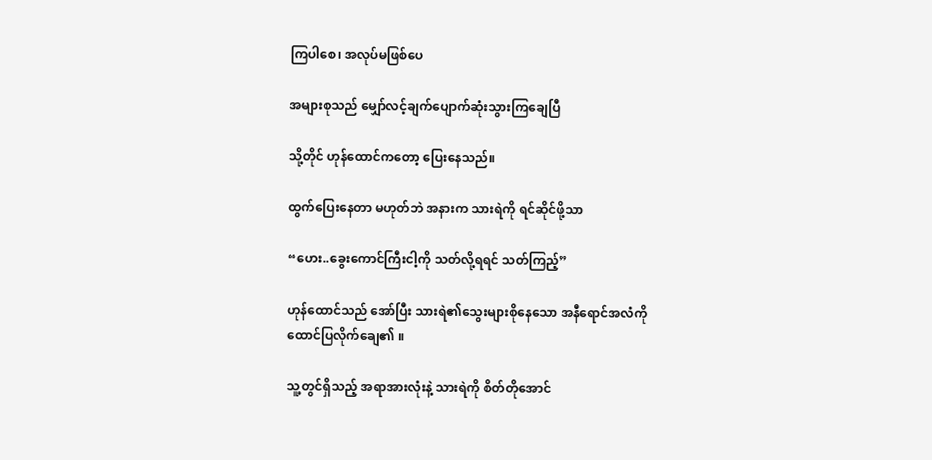ကြပါစေ၊ အလုပ်မဖြစ်ပေ

အများစုသည် မျှော်လင့်ချက်ပျောက်ဆုံးသွားကြချေပြီ

သို့တိုင် ဟုန်ထောင်ကတော့ ပြေးနေသည်။

ထွက်ပြေးနေတာ မဟုတ်ဘဲ အနားက သားရဲကို ရင်ဆိုင်ဖို့သာ

“ဟေး..ခွေးကောင်ကြီးငါ့ကို သတ်လို့ရရင် သတ်ကြည့်”

ဟုန်ထောင်သည် အော်ပြီး သားရဲ၏သွေးများစိုနေသော အနီရောင်အလံကို ထောင်ပြလိုက်ချေ၏ ။

သူ့တွင်ရှိသည့် အရာအားလုံးနဲ့ သားရဲကို စိတ်တိုအောင်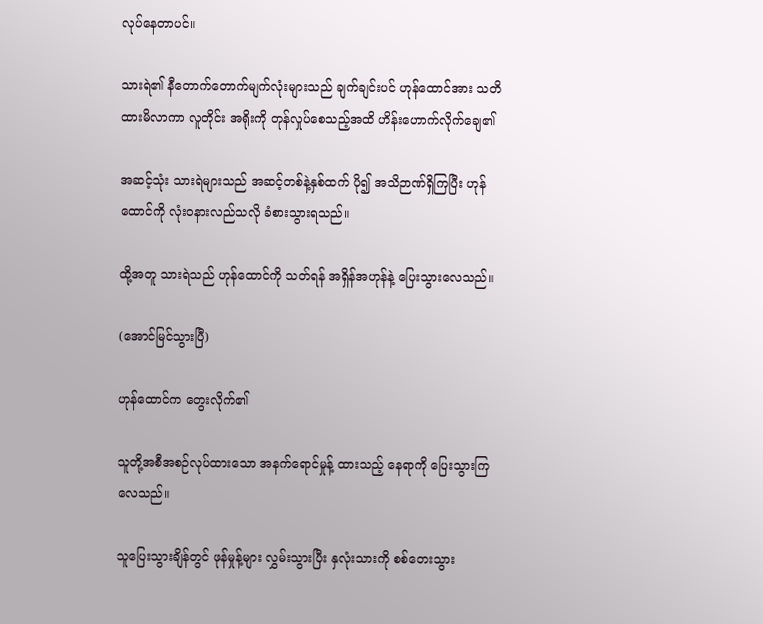လုပ်နေတာပင်။

သားရဲ၏ နီတောက်တောက်မျက်လုံးများသည် ချက်ချင်းပင် ဟုန်ထောင်အား သတိထားမိလာကာ လူတိုင်း အရိုးကို တုန်လှုပ်စေသည့်အထိ ဟိန်းဟောက်လိုက်ချေ၏

အဆင့်သုံး သားရဲများသည် အဆင့်တစ်နဲ့နှစ်ထက် ပို၍ အသိဉာဏ်ရှိကြပြီး ဟုန်ထောင်ကို လုံးဝနားလည်သလို ခံစားသွားရသည်။

ထို့အတူ သားရဲသည် ဟုန်ထောင်ကို သတ်ရန် အရှိန်အဟုန်နဲ့ ပြေးသွားလေသည်။

(အောင်မြင်သွားပြီ)

ဟုန်ထောင်က တွေးလိုက်၏

သူတို့အစီအစဉ်လုပ်ထားသော အနက်ရောင်မှုန့် ထားသည့် နေရာကို ပြေးသွားကြလေသည်။

သူပြေးသွားချိန်တွင် ဖုန်မှုန့်များ လွှမ်းသွားပြီး နှလုံးသားကို စစ်တေးသွား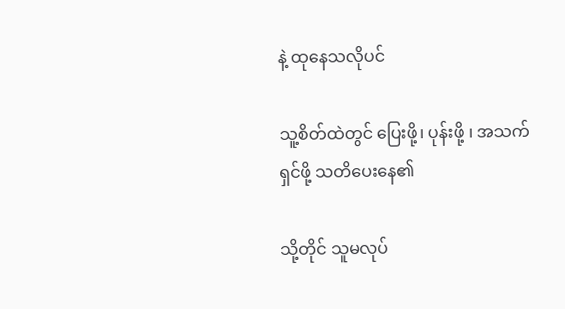နဲ့ ထုနေသလိုပင်

သူ့စိတ်ထဲတွင် ပြေးဖို့၊ ပုန်းဖို့ ၊ အသက်ရှင်ဖို့ သတိပေးနေ၏

သို့တိုင် သူမလုပ်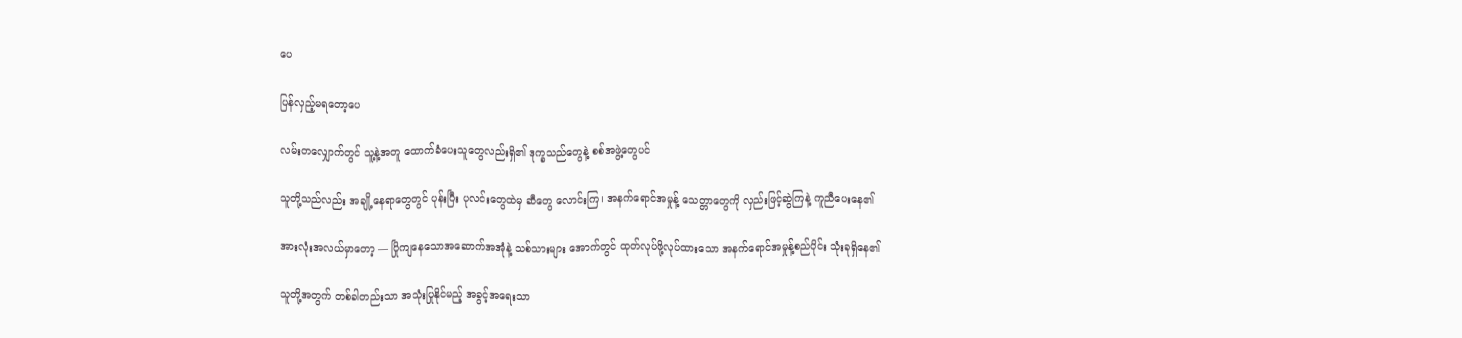ပေ

ပြန်လှည့်မရတော့ပေ

လမ်းတလျှောက်တွင် သူ့နဲ့အတူ ထောက်ခံပေးသူတွေလည်းရှိ၏ ဒုက္ခသည်တွေနဲ့ စစ်အဖွဲ့တွေပင်

သူတို့သည်လည်း အချို့နေရာတွေတွင် ပုန်းပြီး ပုလင်းတွေထဲမှ ဆီတွေ လောင်းကြ၊ အနက်ရောင်အမှုန့် သေတ္တာတွေကို လှည်းဖြင့်ဆွဲကြနဲ့ ကူညီပေးနေ၏

အားလုံးအလယ်မှာတော့ — ပြိုကျနေသောအဆောက်အအုံနဲ့ သစ်သားများ အောက်တွင် ထုတ်လုပ်ဖို့လုပ်ထားသော အနက်ရောင်အမှုန့်စည်ပိုင်း သုံးခုရှိနေ၏

သူတို့အတွက် တစ်ခါတည်းသာ အသုံးပြုနိုင်မည့် အခွင့်အရေးသာ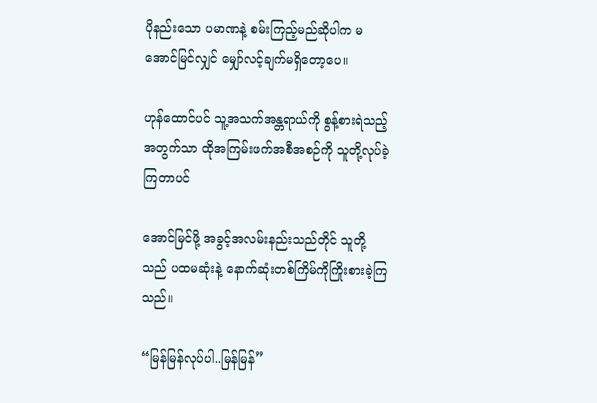ပိုနည်းသော ပမာဏနဲ့ စမ်းကြည့်မည်ဆိုပါက မအောင်မြင်လျှင် မျှော်လင့်ချက်မရှိတော့ပေ။

ဟုန်ထောင်ပင် သူ့အသက်အန္တရာယ်ကို စွန့်စားရဲသည့်အတွက်သာ ထိုအကြမ်းဖက်အစီအစဉ်ကို သူတို့လုပ်ခဲ့ကြတာပင်

အောင်မြင်ဖို့ အခွင့်အလမ်းနည်းသည်တိုင် သူတို့သည် ပထမဆုံးနဲ့ နောက်ဆုံးတစ်ကြိမ်ကိုကြိုးစားခဲ့ကြသည်။

“မြန်မြန်လုပ်ပါ..မြန်မြန်”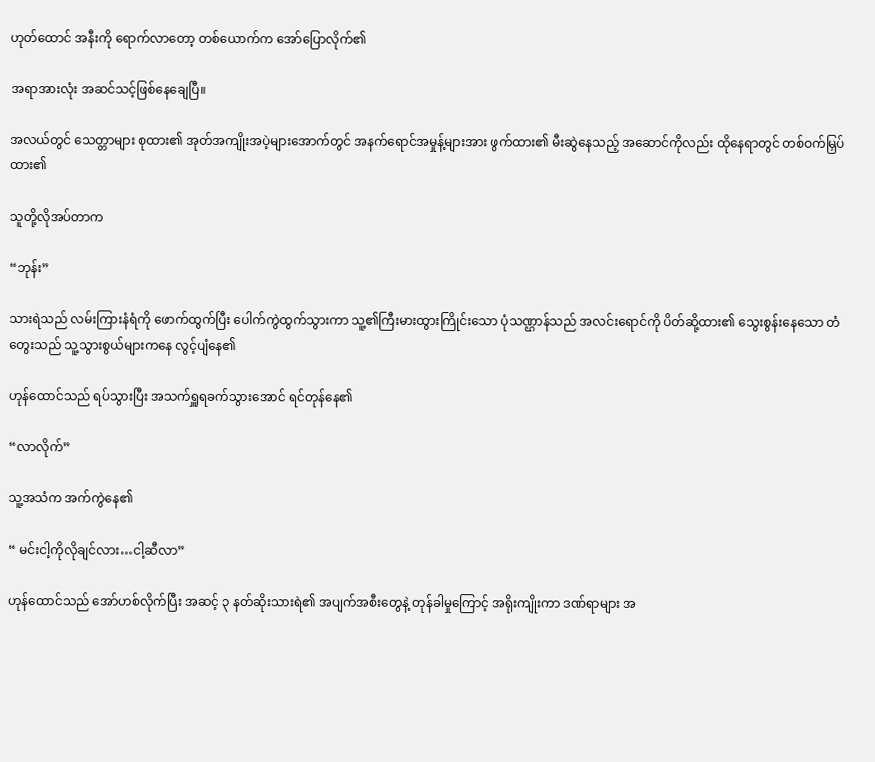ဟုတ်ထောင် အနီးကို ရောက်လာတော့ တစ်ယောက်က အော်ပြောလိုက်၏

အရာအားလုံး အဆင်သင့်ဖြစ်နေချေပြီ။

အလယ်တွင် သေတ္တာများ စုထား၏ အုတ်အကျိုးအပဲ့များအောက်တွင် အနက်ရောင်အမှုန့်များအား ဖွက်ထား၏ မီးဆွဲနေသည့် အဆောင်ကိုလည်း ထိုနေရာတွင် တစ်ဝက်မြှပ်ထား၏

သူတို့လိုအပ်တာက

“ဘုန်း”

သားရဲသည် လမ်းကြားနံရံကို ဖောက်ထွက်ပြီး ပေါက်ကွဲထွက်သွားကာ သူ့၏ကြီးမားထွားကြိုင်းသော ပုံသဏ္ဌာန်သည် အလင်းရောင်ကို ပိတ်ဆို့ထား၏ သွေးစွန်းနေသော တံတွေးသည် သူ့သွားစွယ်များကနေ လွင့်ပျံနေ၏

ဟုန်ထောင်သည် ရပ်သွားပြီး အသက်ရှူရခက်သွားအောင် ရင်တုန်နေ၏

“လာလိုက်”

သူ့အသံက အက်ကွဲနေ၏

“ မင်းငါ့ကိုလိုချင်လား…ငါ့ဆီလာ”

ဟုန်ထောင်သည် အော်ဟစ်လိုက်ပြီး အဆင့် ၃ နတ်ဆိုးသားရဲ၏ အပျက်အစီးတွေနဲ့ တုန်ခါမှုကြောင့် အရိုးကျိုးကာ ဒဏ်ရာများ အ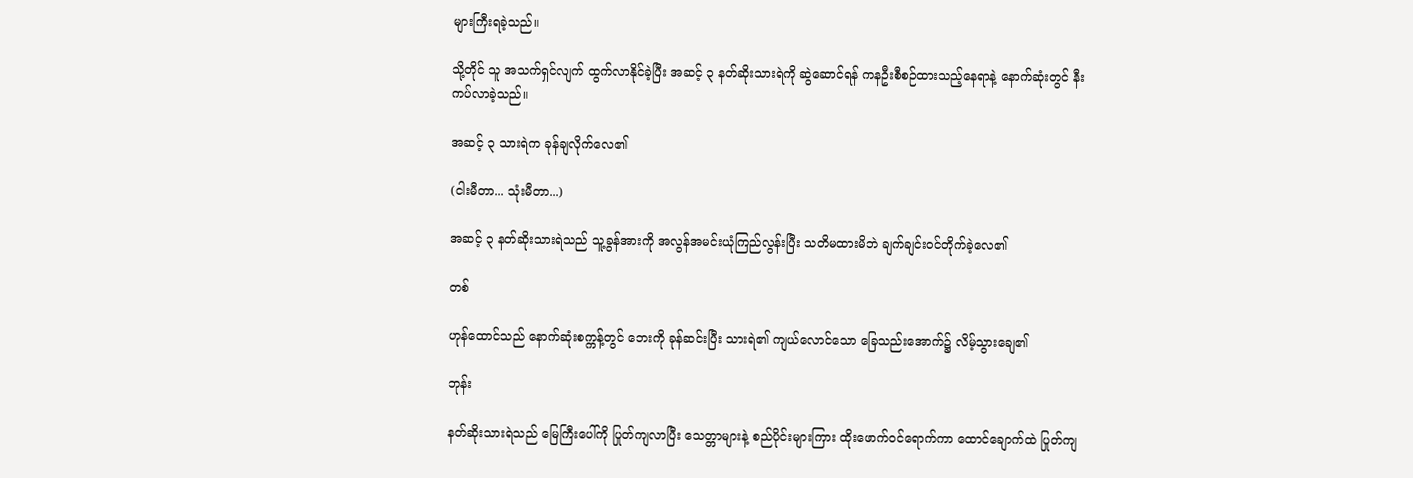များကြီးရခဲ့သည်။

သို့တိုင် သူ အသက်ရှင်လျက် ထွက်လာနိုင်ခဲ့ပြီး အဆင့် ၃ နတ်ဆိုးသားရဲကို ဆွဲဆောင်ရန် ကနဦးစီစဉ်ထားသည့်နေရာနဲ့ နောက်ဆုံးတွင် နီးကပ်လာခဲ့သည်။

အဆင့် ၃ သားရဲက ခုန်ချလိုက်လေ၏

(ငါးမီတာ... သုံးမီတာ...)

အဆင့် ၃ နတ်ဆိုးသားရဲသည် သူ့ခွန်အားကို အလွန်အမင်းယုံကြည်လွန်းပြီး သတိမထားမိဘဲ ချက်ချင်းဝင်တိုက်ခဲ့လေ၏

တစ်

ဟုန်ထောင်သည် နောက်ဆုံးစက္ကန့်တွင် ဘေးကို ခုန်ဆင်းပြီး သားရဲ၏ ကျယ်လောင်သော ခြေသည်းအောက်၌ လိမ့်သွားချေ၏

ဘုန်း

နတ်ဆိုးသားရဲသည် မြေကြီးပေါ်ကို ပြုတ်ကျလာပြီး သေတ္တာများနဲ့ စည်ပိုင်းများကြား ထိုးဖောက်ဝင်ရောက်ကာ ထောင်ချောက်ထဲ ပြုတ်ကျ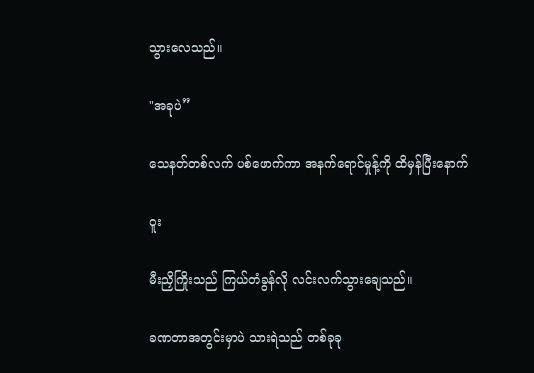သွားလေသည်။

"အခုပဲ”

သေနတ်တစ်လက် ပစ်ဖောက်ကာ အနက်ရောင်မှုန့်ကို ထိမှန်ပြီးနောက်

ဝူး

မီးညှိကြိုးသည် ကြယ်တံခွန်လို လင်းလက်သွားချေသည်။

ခဏတာအတွင်းမှာပဲ သားရဲသည် တစ်ခုခု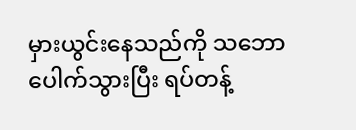မှားယွင်းနေသည်ကို သဘောပေါက်သွားပြီး ရပ်တန့်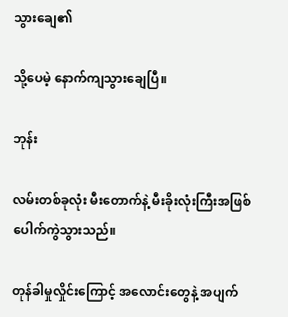သွားချေ၏

သို့ပေမဲ့ နောက်ကျသွားချေပြီ။

ဘုန်း

လမ်းတစ်ခုလုံး မီးတောက်နဲ့ မီးခိုးလုံးကြီးအဖြစ် ပေါက်ကွဲသွားသည်။

တုန်ခါမှုလှိုင်းကြောင့် အလောင်းတွေနဲ့ အပျက်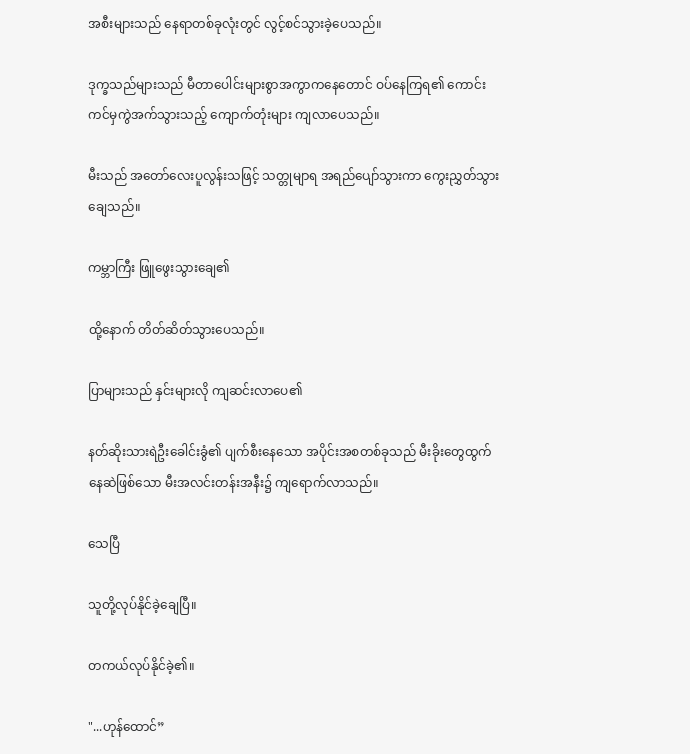အစီးများသည် နေရာတစ်ခုလုံးတွင် လွင့်စင်သွားခဲ့ပေသည်။

ဒုက္ခသည်များသည် မီတာပေါင်းများစွာအကွာကနေတောင် ဝပ်နေကြရ၏ ကောင်းကင်မှကွဲအက်သွားသည့် ကျောက်တုံးများ ကျလာပေသည်။

မီးသည် အတော်လေးပူလွန်းသဖြင့် သတ္တုမျာရ အရည်ပျော်သွားကာ ကွေးညွှတ်သွားချေသည်။

ကမ္ဘာကြီး ဖြူဖွေးသွားချေ၏

ထို့နောက် တိတ်ဆိတ်သွားပေသည်။

ပြာများသည် နှင်းများလို ကျဆင်းလာပေ၏

နတ်ဆိုးသားရဲဦးခေါင်းခွံ၏ ပျက်စီးနေသော အပိုင်းအစတစ်ခုသည် မီးခိုးတွေထွက်နေဆဲဖြစ်သော မီးအလင်းတန်းအနီး၌ ကျရောက်လာသည်။

သေပြီ

သူတို့လုပ်နိုင်ခဲ့ချေပြီ။

တကယ်လုပ်နိုင်ခဲ့၏။

"...ဟုန်ထောင်”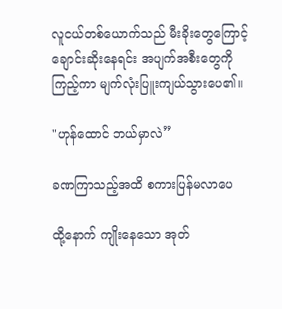လူငယ်တစ်ယောက်သည် မီးခိုးတွေကြောင့် ချောင်းဆိုးနေရင်း အပျက်အစီးတွေကို ကြည့်ကာ မျက်လုံးပြူးကျယ်သွားပေ၏။

"ဟုန်ထောင် ဘယ်မှာလဲ”

ခဏကြာသည့်အထိ စကားပြန်မလာပေ

ထို့နောက် ကျိုးနေသော အုတ်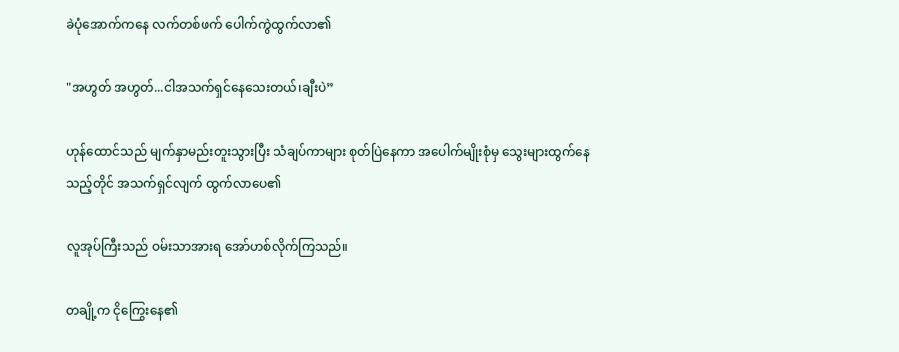ခဲပုံအောက်ကနေ လက်တစ်ဖက် ပေါက်ကွဲထွက်လာ၏

"အဟွတ် အဟွတ်...ငါအသက်ရှင်နေသေးတယ်၊ချီးပဲ”

ဟုန်ထောင်သည် မျက်နှာမည်းတူးသွားပြီး သံချပ်ကာများ စုတ်ပြဲနေကာ အပေါက်မျိုးစုံမှ သွေးများထွက်နေသည့်တိုင် အသက်ရှင်လျက် ထွက်လာပေ၏

လူအုပ်ကြီးသည် ဝမ်းသာအားရ အော်ဟစ်လိုက်ကြသည်။

တချို့က ငိုကြွေးနေ၏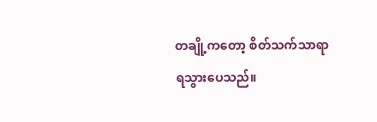တချို့ကတော့ စိတ်သက်သာရာရသွားပေသည်။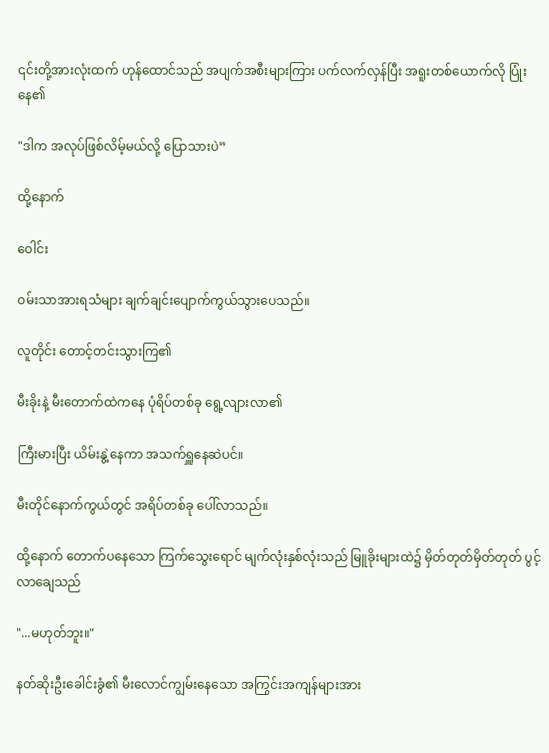၎င်းတို့အားလုံးထက် ဟုန်ထောင်သည် အပျက်အစီးများကြား ပက်လက်လှန်ပြီး အရူးတစ်ယောက်လို ပြုံးနေ၏

"ဒါက အလုပ်ဖြစ်လိမ့်မယ်လို့ ပြောသားပဲ”

ထို့နောက်

ဝေါင်း

ဝမ်းသာအားရသံများ ချက်ချင်းပျောက်ကွယ်သွားပေသည်။

လူတိုင်း တောင့်တင်းသွားကြ၏

မီးခိုးနဲ့ မီးတောက်ထဲကနေ ပုံရိပ်တစ်ခု ရွေ့လျားလာ၏

ကြီးမားပြီး ယိမ်းနွဲ့နေကာ အသက်ရှူနေဆဲပင်။

မီးတိုင်နောက်ကွယ်တွင် အရိပ်တစ်ခု ပေါ်လာသည်။

ထို့နောက် တောက်ပနေသော ကြက်သွေးရောင် မျက်လုံးနှစ်လုံးသည် မြူခိုးများထဲ၌ မှိတ်တုတ်မှိတ်တုတ် ပွင့်လာချေသည်

"...မဟုတ်ဘူး။"

နတ်ဆိုးဦးခေါင်းခွံ၏ မီးလောင်ကျွမ်းနေသော အကြွင်းအကျန်များအား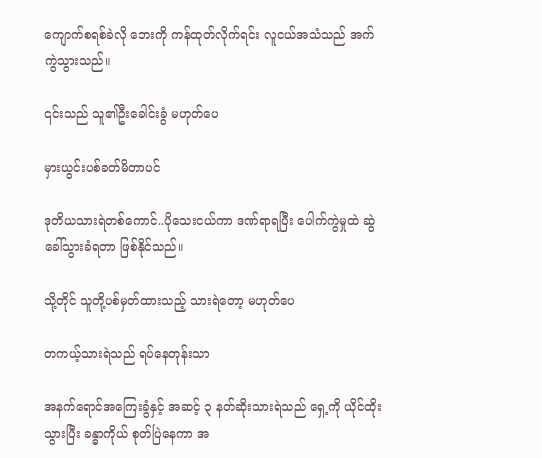ကျောက်စရစ်ခဲလို ဘေးကို ကန်ထုတ်လိုက်ရင်း လူငယ်အသံသည် အက်ကွဲသွားသည်။

၎င်းသည် သူ၏ဦးခေါင်းခွံ မဟုတ်ပေ

မှားယွင်းပစ်ခတ်မိတာပင်

ဒုတိယသားရဲတစ်ကောင်..ပိုသေးငယ်ကာ ဒဏ်ရာရပြီး ပေါက်ကွဲမှုထဲ ဆွဲခေါ်သွားခံရတာ ဖြစ်နိုင်သည်။

သို့တိုင် သူတို့ပစ်မှတ်ထားသည့် သားရဲတော့ မဟုတ်ပေ

တကယ့်သားရဲသည် ရပ်နေတုန်းသာ

အနက်ရောင်အကြေးခွံနှင့် အဆင့် ၃ နတ်ဆိုးသားရဲသည် ရှေ့ကို ယိုင်ထိုးသွားပြီး ခန္ဓာကိုယ် စုတ်ပြဲနေကာ အ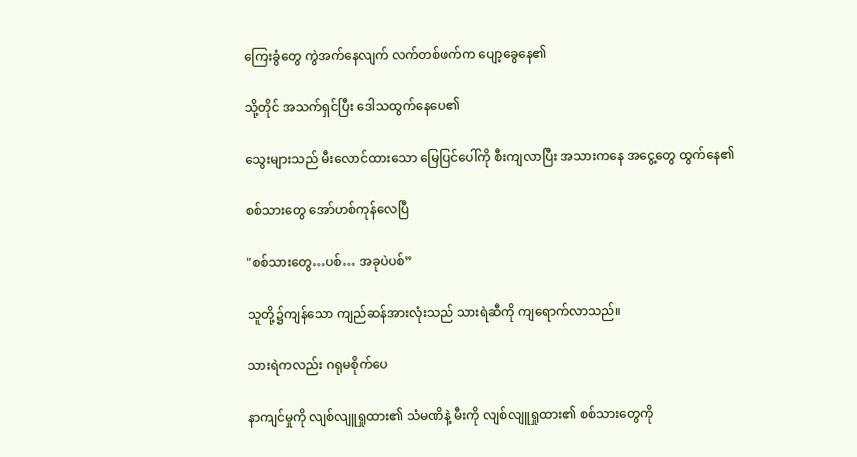ကြေးခွံတွေ ကွဲအက်နေလျက် လက်တစ်ဖက်က ပျော့ခွေနေ၏

သို့တိုင် အသက်ရှင်ပြီး ဒေါသထွက်နေပေ၏

သွေးများသည် မီးလောင်ထားသော မြေပြင်ပေါ်ကို စီးကျလာပြီး အသားကနေ အငွေ့တွေ ထွက်နေ၏

စစ်သားတွေ အော်ဟစ်ကုန်လေပြီ

"စစ်သားတွေ…ပစ်… အခုပဲပစ်”

သူတို့၌ကျန်သော ကျည်ဆန်အားလုံးသည် သားရဲဆီကို ကျရောက်လာသည်။

သားရဲကလည်း ဂရုမစိုက်ပေ

နာကျင်မှုကို လျစ်လျူရှုထား၏ သံမဏိနဲ့ မီးကို လျစ်လျူရှုထား၏ စစ်သားတွေကို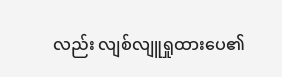လည်း လျစ်လျူရှုထားပေ၏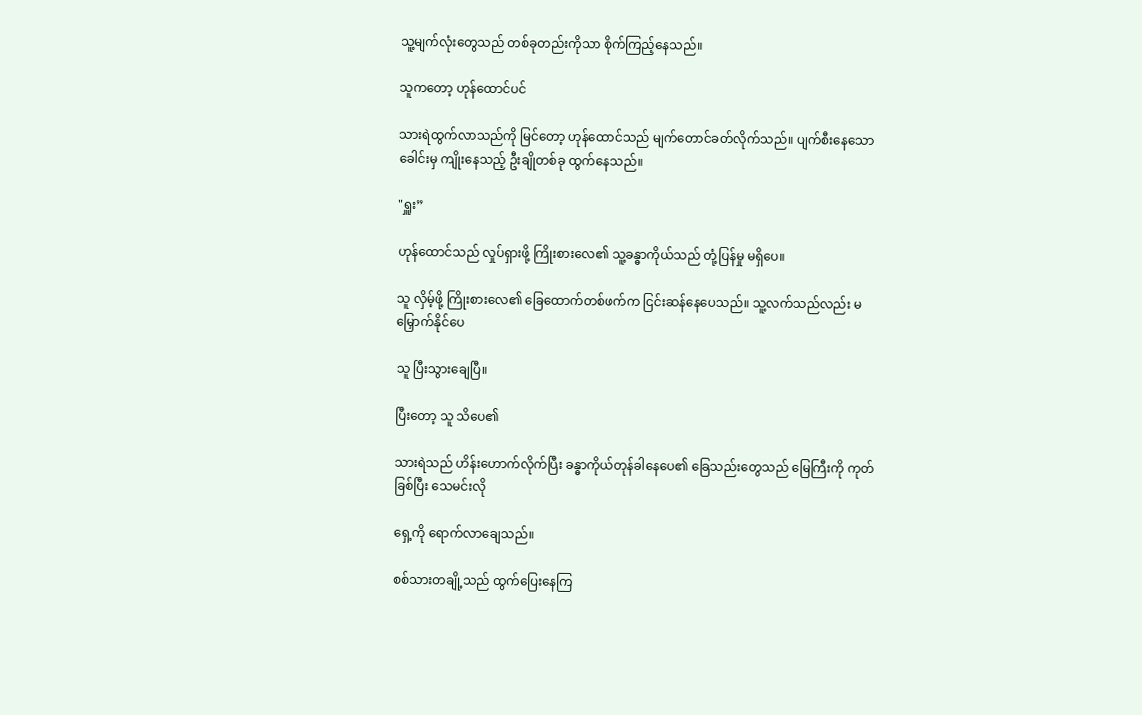သူ့မျက်လုံးတွေသည် တစ်ခုတည်းကိုသာ စိုက်ကြည့်နေသည်။

သူကတော့ ဟုန်ထောင်ပင်

သားရဲထွက်လာသည်ကို မြင်တော့ ဟုန်ထောင်သည် မျက်တောင်ခတ်လိုက်သည်။ ပျက်စီးနေသော ခေါင်းမှ ကျိုးနေသည့် ဦးချိုတစ်ခု ထွက်နေသည်။

"ရှူး”

ဟုန်ထောင်သည် လှုပ်ရှားဖို့ ကြိုးစားလေ၏ သူ့ခန္ဓာကိုယ်သည် တုံ့ပြန်မှု မရှိပေ။

သူ လှိမ့်ဖို့ ကြိုးစားလေ၏ ခြေထောက်တစ်ဖက်က ငြင်းဆန်နေပေသည်။ သူ့လက်သည်လည်း မမြှောက်နိုင်ပေ

သူ ပြီးသွားချေပြီ။

ပြီးတော့ သူ သိပေ၏

သားရဲသည် ဟိန်းဟောက်လိုက်ပြီး ခန္ဓာကိုယ်တုန်ခါနေပေ၏ ခြေသည်းတွေသည် မြေကြီးကို ကုတ်ခြစ်ပြီး သေမင်းလို

ရှေ့ကို ရောက်လာချေသည်။

စစ်သားတချို့သည် ထွက်ပြေးနေကြ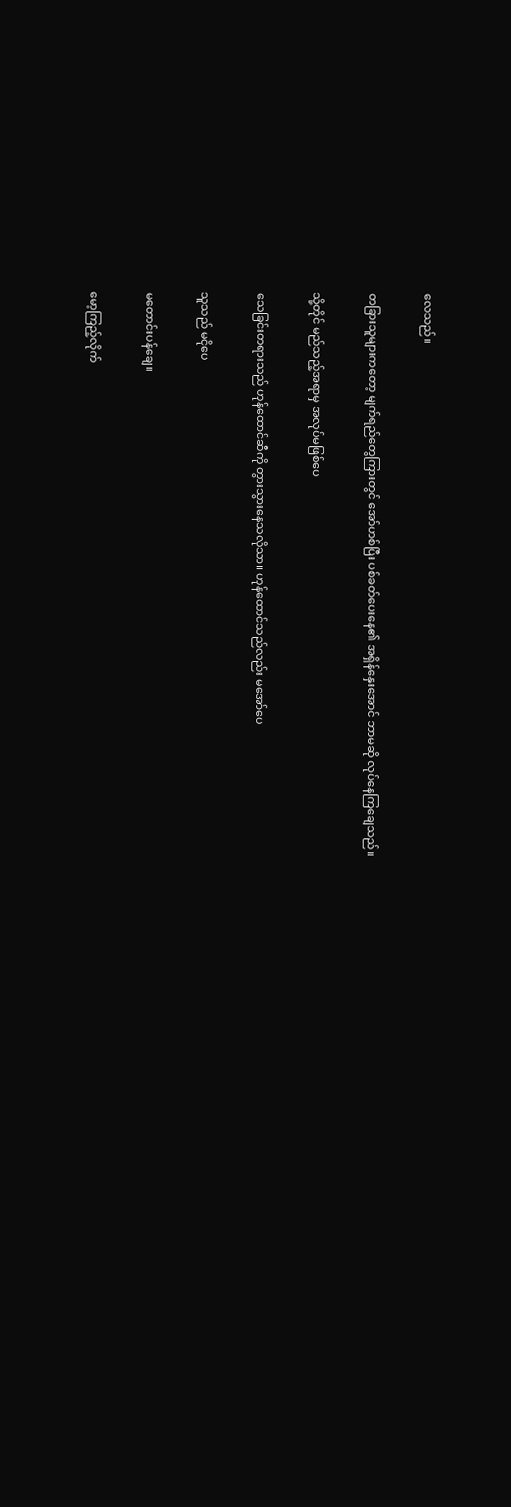လေသည်။

တခြားသူများကတော့ မျက်ရည်တွေကြားတွင် အော်ဟစ်ပြီး ပစ်ခတ်ပေးနေ၏ အရှိန်နှေးအောင် ဘာမဆို လုပ်နေကြချေသည်။

သို့တိုင် မည်သည့်အရာမှ အလုပ်မဖြစ်ပေ

သေခြင်းတရားသည် ဟုန်ထောင်ဆီကို တွားသွားနေသလိုသာ။ ဟုန်ထောင်သည်လည်း မအော်ပေ

သူသည် မငိုပေ

မတောင်းပန်ချေ။

မော့ကြည့်လိုက်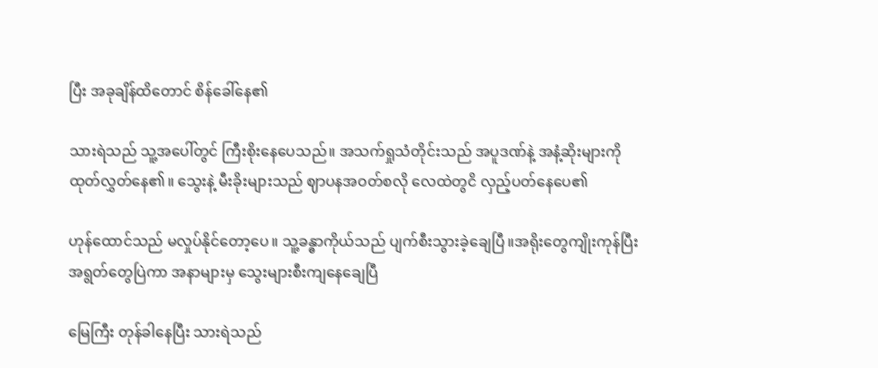ပြီး အခုချိန်ထိတောင် စိန်ခေါ်နေ၏

သားရဲသည် သူ့အပေါ်တွင် ကြီးစိုးနေပေသည်။ အသက်ရှုသံတိုင်းသည် အပူဒဏ်နဲ့ အနံ့ဆိုးများကို ထုတ်လွှတ်နေ၏။ သွေးနဲ့ မီးခိုးများသည် ဈာပနအဝတ်စလို လေထဲတွငိ လှည့်ပတ်နေပေ၏

ဟုန်ထောင်သည် မလှုပ်နိုင်တော့ပေ။ သူ့ခန္ဓာကိုယ်သည် ပျက်စီးသွားခဲ့ချေပြီ။အရိုးတွေကျိုးကုန်ပြီး အရွတ်တွေပြဲကာ အနာများမှ သွေးများစီးကျနေချေပြီ

မြေကြီး တုန်ခါနေပြီး သားရဲသည်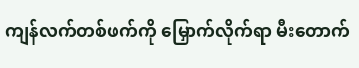ကျန်လက်တစ်ဖက်ကို မြှောက်လိုက်ရာ မီးတောက်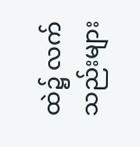ထဲ၌ လက်သည်းများ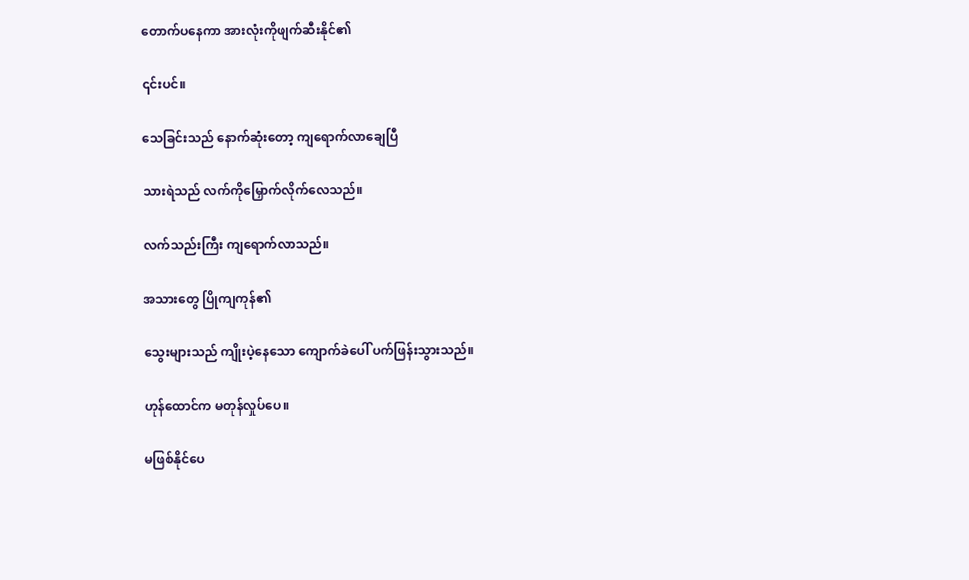တောက်ပနေကာ အားလုံးကိုဖျက်ဆီးနိုင်၏

၎င်းပင်။

သေခြင်းသည် နောက်ဆုံးတော့ ကျရောက်လာချေပြီ

သားရဲသည် လက်ကိုမြှောက်လိုက်လေသည်။

လက်သည်းကြီး ကျရောက်လာသည်။

အသားတွေ ပြိုကျကုန်၏

သွေးများသည် ကျိုးပဲ့နေသော ကျောက်ခဲပေါ် ပက်ဖြန်းသွားသည်။

ဟုန်ထောင်က မတုန်လှုပ်ပေ။

မဖြစ်နိုင်ပေ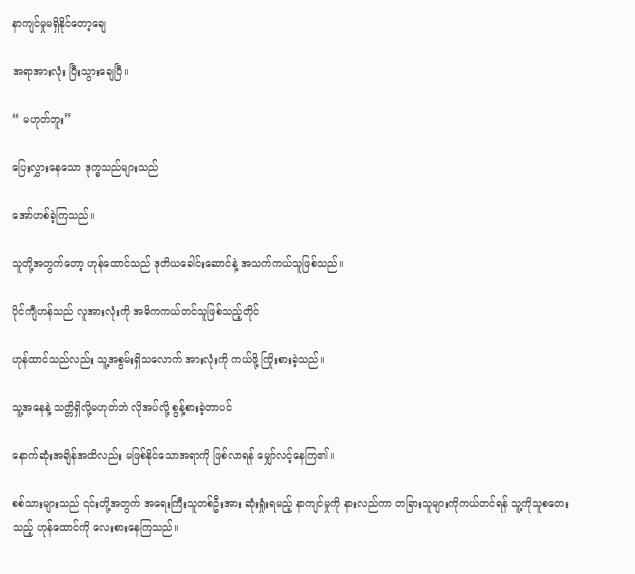နာကျင်မှုမရှိနိုင်တော့ချေ

အရာအားလုံး ပြီးသွားချေပြီ။

“ မဟုတ်ဘူး”

ပြေးလွှားနေသော ဒုက္ခသည်များသည်

အော်ဟစ်ခဲ့ကြသည်။

သူတို့အတွက်တော့ ဟုန်ထောင်သည် ဒုတိယခေါင်းဆောင်နဲ့ အသက်ကယ်သူဖြစ်သည်။

ပိုင်ကျီဟန်သည် လူအားလုံးကို အဓိကကယ်တင်သူဖြစ်သည့်တိုင်

ဟုန်ထာင်သည်လည်း သူ့အစွမ်းရှိသလောက် အားလုံးကို ကယ်ဖို့ ကြိုးစားခဲ့သည်။

သူ့အနေနဲ့ သတ္တိရှိလို့မဟုတ်ဘဲ လိုအပ်လို့ စွန့်စားခဲ့တာပင်

နောက်ဆုံးအချိန်အထိလည်း မဖြစ်နိုင်သောအရာကို ဖြစ်လာရန် မျှော်လင့်နေကြ၏။

စစ်သားများသည် ၎င်းတို့အတွက် အရေးကြီးသူတစ်ဦးအား ဆုံးရှုံးရမည့် နာကျင်မှုကို နားလည်ကာ တခြားသူများကိုကယ်တင်ရန် သူ့ကိုသူစတေးသည့် ဟုန်ထောင်ကို လေးစားနေကြသည်။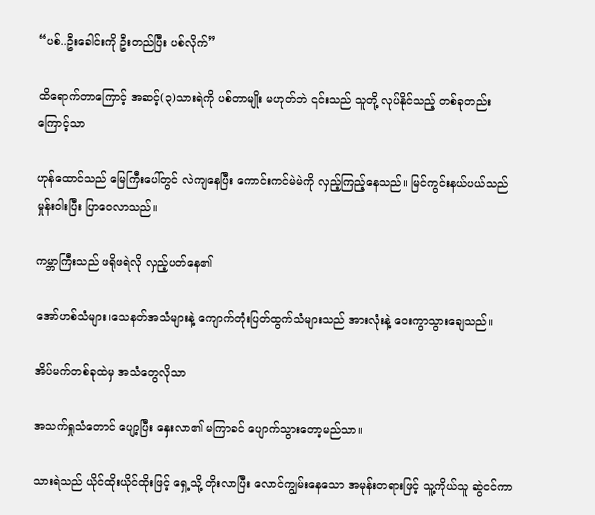“ပစ်..ဦးခေါင်းကို ဦးတည်ပြီး ပစ်လိုက်”

ထိရောက်တာကြောင့် အဆင့်(၃)သားရဲကို ပစ်တာမျိုး မဟုတ်ဘဲ ၎င်းသည် သူတို့ လုပ်နိုင်သည့် တစ်ခုတည်းကြောင့်သာ

ဟုန်ထောင်သည် မြေကြီးပေါ်တွင် လဲကျနေပြီး ကောင်းကင်မဲမဲကို လှည့်ကြည့်နေသည်။ မြင်ကွင်းနယ်ပယ်သည် မှုန်းဝါးပြီး ပြာဝေလာသည်။

ကမ္ဘာကြီးသည် ဖရိုဖရဲလို လှည့်ပတ်နေ၏

အော်ဟစ်သံများ၊သေနတ်အသံများနဲ့ ကျောက်တုံးပြတ်ထွက်သံများသည် အားလုံးနဲ့ ဝေးကွာသွားချေသည်။

အိပ်မက်တစ်ခုထဲမှ အသံတွေလိုသာ

အသက်ရှုသံတောင် ပျော့ပြီး နှေးလာ၏ မကြာခင် ပျောက်သွားတော့မည်သာ။

သားရဲသည် ယိုင်ထိုးယိုင်ထိုးဖြင့် ရှေ့သို့ တိုးလာပြီး လောင်ကျွမ်းနေသော အမုန်းတရားဖြင့် သူ့ကိုယ်သူ ဆွဲငင်ကာ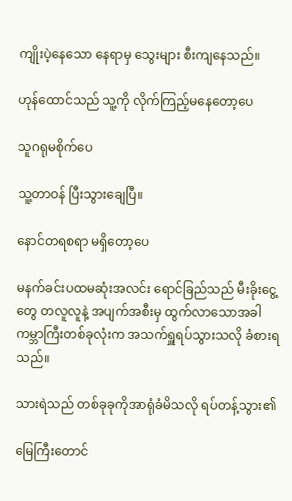ကျိုးပဲ့နေသော နေရာမှ သွေးများ စီးကျနေသည်။

ဟုန်ထောင်သည် သူ့ကို လိုက်ကြည့်မနေတော့ပေ

သူဂရုမစိုက်ပေ

သူ့တာဝန် ပြီးသွားချေပြီ။

နောင်တရစရာ မရှိတော့ပေ

မနက်ခင်းပထမဆုံးအလင်း ရောင်ခြည်သည် မီးခိုးငွေ့တွေ တလူလူနဲ့ အပျက်အစီးမှ ထွက်လာသောအခါ ကမ္ဘာကြီးတစ်ခုလုံးက အသက်ရှူရပ်သွားသလို ခံစားရသည်။

သားရဲသည် တစ်ခုခုကိုအာရုံခံမိသလို ရပ်တန့်သွား၏

မြေကြီးတောင်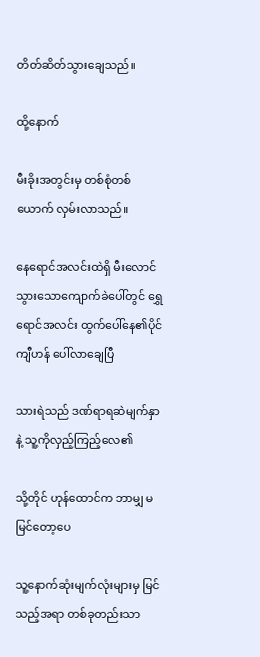တိတ်ဆိတ်သွားချေသည်။

ထို့နောက်

မီးခိုးအတွင်းမှ တစ်စုံတစ်ယောက် လှမ်းလာသည်။

နေရောင်အလင်းထဲရှိ မီးလောင်သွားသောကျောက်ခဲပေါ်တွင် ရွှေရောင်အလင်း ထွက်ပေါ်နေ၏ပိုင်ကျီဟန် ပေါ်လာချေပြီ

သားရဲသည် ဒဏ်ရာရဆဲမျက်နှာနဲ့ သူ့ကိုလှည့်ကြည့်လေ၏

သို့တိုင် ဟုန်ထောင်က ဘာမျှ မမြင်တော့ပေ

သူ့နောက်ဆုံးမျက်လုံးများမှ မြင်သည့်အရာ တစ်ခုတည်းသာ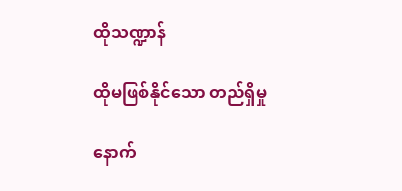ထိုသဏ္ဍာန်

ထိုမဖြစ်နိုင်သော တည်ရှိမှု

နောက်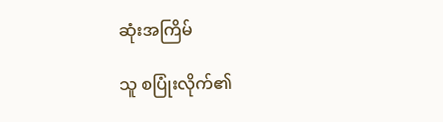ဆုံးအကြိမ်

သူ စပြုံးလိုက်၏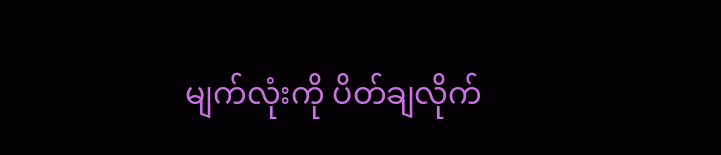မျက်လုံးကို ပိတ်ချလိုက်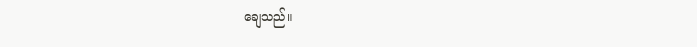ချေသည်။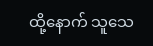ထို့နောက် သူသေ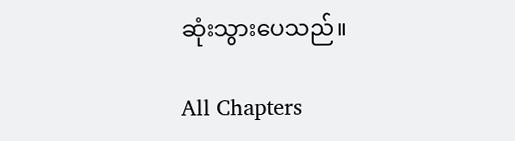ဆုံးသွားပေသည်။

All Chapters